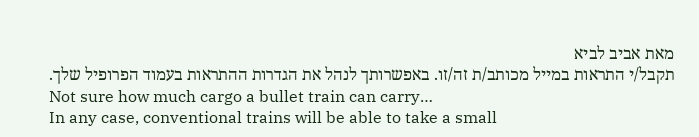מאת אביב לביא
תקבל/י התראות במייל מכותב/ת זה/זו. באפשרותך לנהל את הגדרות ההתראות בעמוד הפרופיל שלך.
Not sure how much cargo a bullet train can carry…
In any case, conventional trains will be able to take a small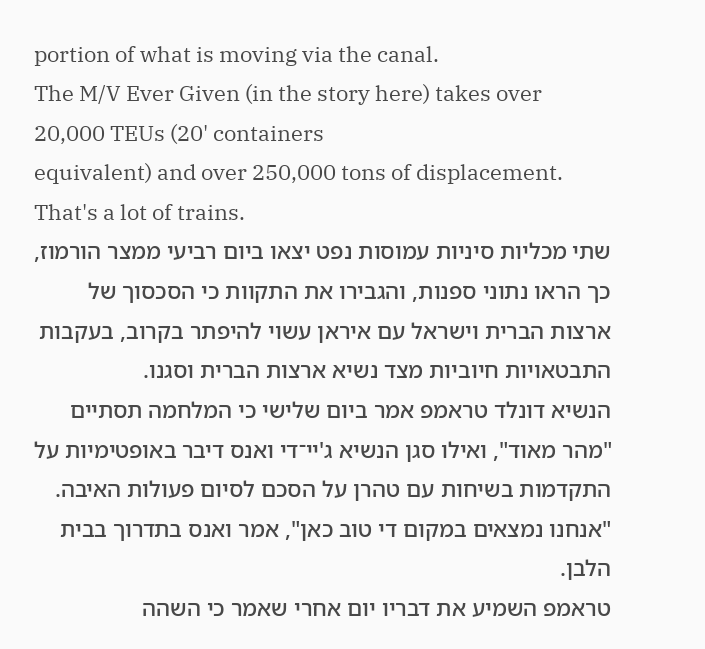portion of what is moving via the canal.
The M/V Ever Given (in the story here) takes over 20,000 TEUs (20' containers
equivalent) and over 250,000 tons of displacement. That's a lot of trains.
שתי מכליות סיניות עמוסות נפט יצאו ביום רביעי ממצר הורמוז, כך הראו נתוני ספנות, והגבירו את התקוות כי הסכסוך של ארצות הברית וישראל עם איראן עשוי להיפתר בקרוב, בעקבות התבטאויות חיוביות מצד נשיא ארצות הברית וסגנו.
הנשיא דונלד טראמפ אמר ביום שלישי כי המלחמה תסתיים "מהר מאוד", ואילו סגן הנשיא ג'יי־די ואנס דיבר באופטימיות על התקדמות בשיחות עם טהרן על הסכם לסיום פעולות האיבה.
"אנחנו נמצאים במקום די טוב כאן", אמר ואנס בתדרוך בבית הלבן.
טראמפ השמיע את דבריו יום אחרי שאמר כי השהה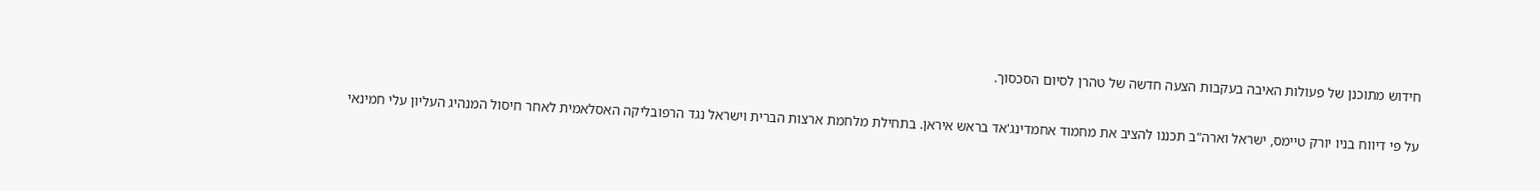חידוש מתוכנן של פעולות האיבה בעקבות הצעה חדשה של טהרן לסיום הסכסוך.

על פי דיווח בניו יורק טיימס, ישראל וארה"ב תכננו להציב את מחמוד אחמדינג'אד בראש איראן. בתחילת מלחמת ארצות הברית וישראל נגד הרפובליקה האסלאמית לאחר חיסול המנהיג העליון עלי חמינאי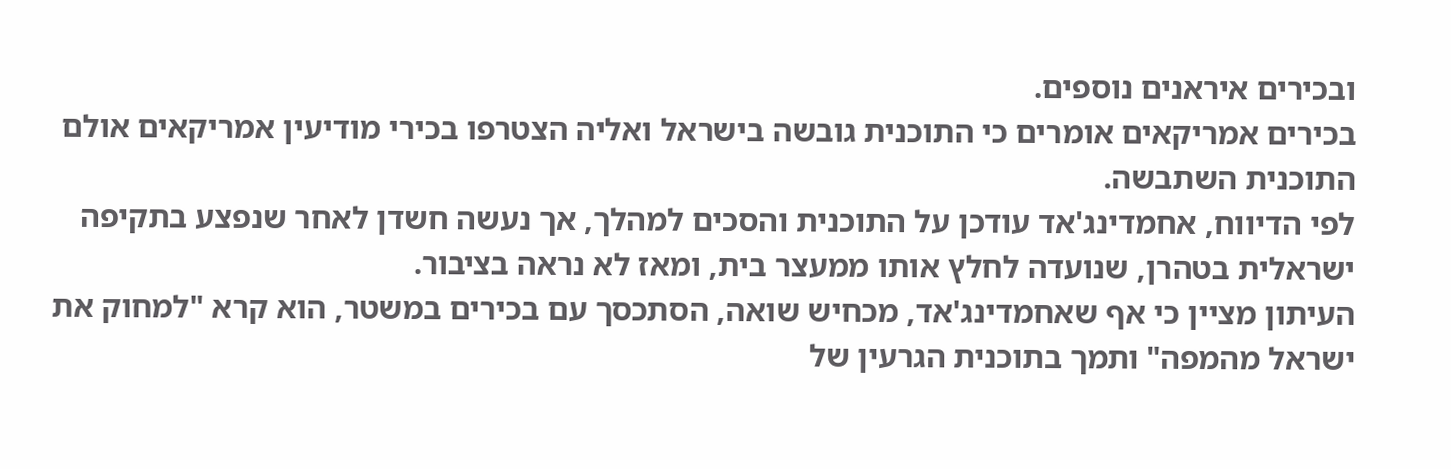ובכירים איראנים נוספים.
בכירים אמריקאים אומרים כי התוכנית גובשה בישראל ואליה הצטרפו בכירי מודיעין אמריקאים אולם התוכנית השתבשה.
לפי הדיווח, אחמדינג'אד עודכן על התוכנית והסכים למהלך, אך נעשה חשדן לאחר שנפצע בתקיפה ישראלית בטהרן, שנועדה לחלץ אותו ממעצר בית, ומאז לא נראה בציבור.
העיתון מציין כי אף שאחמדינג'אד, מכחיש שואה, הסתכסך עם בכירים במשטר, הוא קרא "למחוק את ישראל מהמפה" ותמך בתוכנית הגרעין של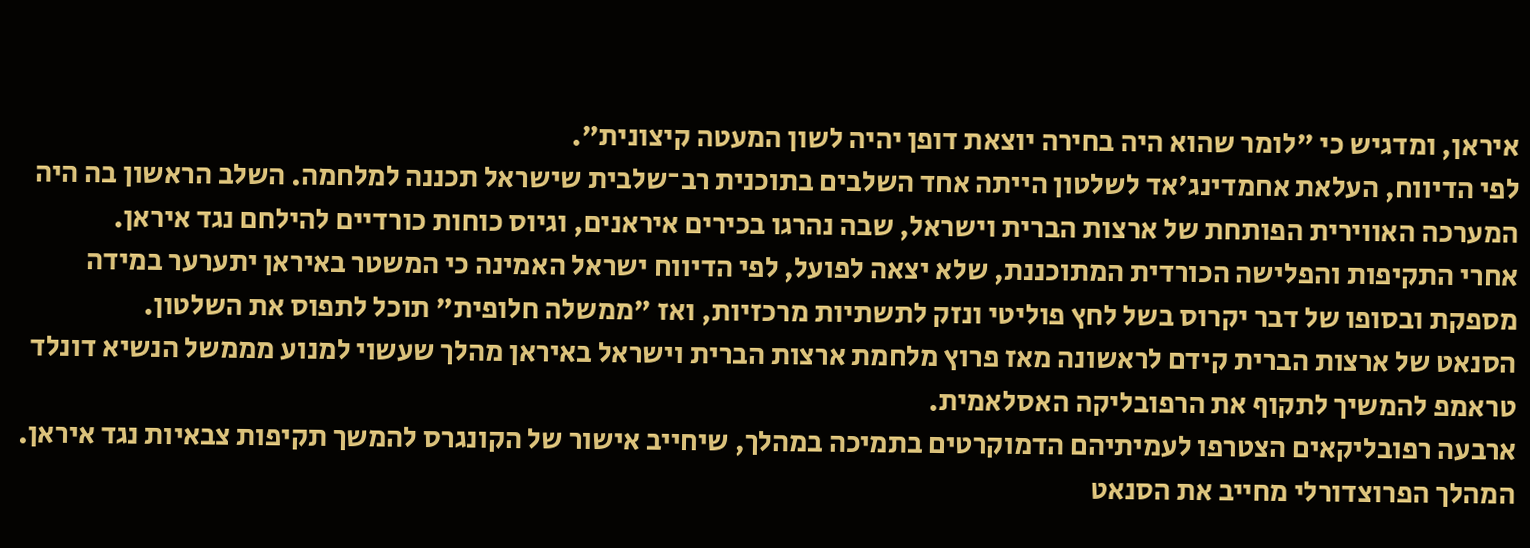איראן, ומדגיש כי "לומר שהוא היה בחירה יוצאת דופן יהיה לשון המעטה קיצונית".
לפי הדיווח, העלאת אחמדינג'אד לשלטון הייתה אחד השלבים בתוכנית רב־שלבית שישראל תכננה למלחמה. השלב הראשון בה היה המערכה האווירית הפותחת של ארצות הברית וישראל, שבה נהרגו בכירים איראנים, וגיוס כוחות כורדיים להילחם נגד איראן.
אחרי התקיפות והפלישה הכורדית המתוכננת, שלא יצאה לפועל, לפי הדיווח ישראל האמינה כי המשטר באיראן יתערער במידה מספקת ובסופו של דבר יקרוס בשל לחץ פוליטי ונזק לתשתיות מרכזיות, ואז "ממשלה חלופית" תוכל לתפוס את השלטון.
הסנאט של ארצות הברית קידם לראשונה מאז פרוץ מלחמת ארצות הברית וישראל באיראן מהלך שעשוי למנוע מממשל הנשיא דונלד טראמפ להמשיך לתקוף את הרפובליקה האסלאמית.
ארבעה רפובליקאים הצטרפו לעמיתיהם הדמוקרטים בתמיכה במהלך, שיחייב אישור של הקונגרס להמשך תקיפות צבאיות נגד איראן.
המהלך הפרוצדורלי מחייב את הסנאט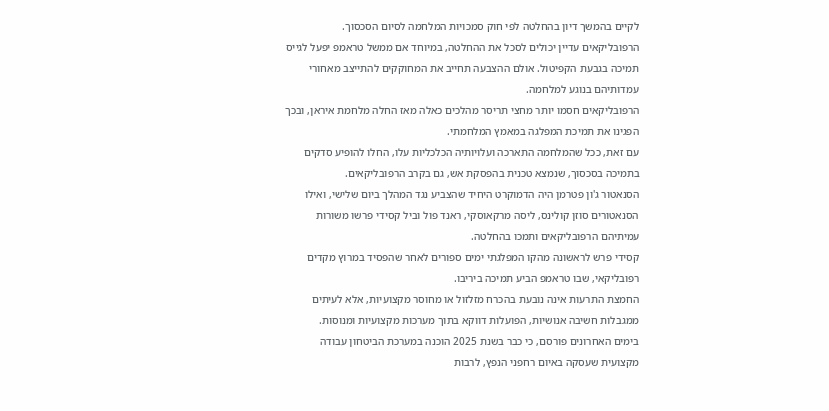לקיים בהמשך דיון בהחלטה לפי חוק סמכויות המלחמה לסיום הסכסוך.
הרפובליקאים עדיין יכולים לסכל את ההחלטה, במיוחד אם ממשל טראמפ יפעל לגייס תמיכה בגבעת הקפיטול. אולם ההצבעה תחייב את המחוקקים להתייצב מאחורי עמדותיהם בנוגע למלחמה.
הרפובליקאים חסמו יותר מחצי תריסר מהלכים כאלה מאז החלה מלחמת איראן, ובכך הפגינו את תמיכת המפלגה במאמץ המלחמתי.
עם זאת, ככל שהמלחמה התארכה ועלויותיה הכלכליות עלו, החלו להופיע סדקים בתמיכה בסכסוך, שנמצא טכנית בהפסקת אש, גם בקרב הרפובליקאים.
הסנאטור ג'ון פטרמן היה הדמוקרט היחיד שהצביע נגד המהלך ביום שלישי, ואילו הסנאטורים סוזן קולינס, ליסה מרקאוסקי, ראנד פול וביל קסידי פרשו משורות עמיתיהם הרפובליקאים ותמכו בהחלטה.
קסידי פרש לראשונה מהקו המפלגתי ימים ספורים לאחר שהפסיד במרוץ מקדים רפובליקאי, שבו טראמפ הביע תמיכה ביריבו.
החמצת התרעות אינה נובעת בהכרח מזלזול או מחוסר מקצועיות, אלא לעיתים ממגבלות חשיבה אנושיות, הפועלות דווקא בתוך מערכות מקצועיות ומנוסות.
בימים האחרונים פורסם, כי כבר בשנת 2025 הוכנה במערכת הביטחון עבודה מקצועית שעסקה באיום רחפני הנפץ, לרבות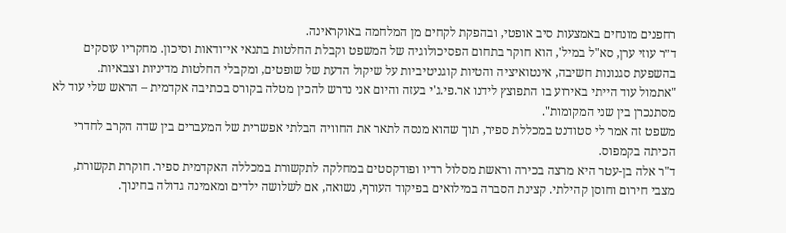רחפנים מונחים באמצעות סיב אופטי, ובהפקת לקחים מן המלחמה באוקראינה.
ד״ר עוזי ערן, סא"ל במיל', הוא חוקר בתחום הפסיכולוגיה של המשפט וקבלת החלטות בתנאי אי־ודאות וסיכון. מחקריו עוסקים בהשפעת סגנונות חשיבה, אינטואיציה והטיות קוגניטיביות על שיקול הדעת של שופטים, ומקבלי החלטות מדיניות וצבאיות.
"אתמול עוד הייתי באירוע בו התפוצץ לידנו אר.פי.ג'י בעזה והיום אני נדרש להכין מטלה בקורס בכתיבה אקדמית – הראש שלי עוד לא מסתנכרן בין שני המקומות".
משפט זה אמר לי סטודנט במכללת ספיר, תוך שהוא מנסה לתאר את החוויה הבלתי אפשרית של המעברים בין שדה הקרב לחדרי הכיתה בקמפוס.
ד"ר אלה בן-עטר היא מרצה בכירה וראשת מסלול רדיו ופודקסטים במחלקה לתקשורת במכללה האקדמית ספיר. חוקרת תקשורת, מצבי חירום וחוסן קהילתי. קצינת הסברה במילואים בפיקוד העורף, נשואה, אם לשלושה ילדים ומאמינה גדולה בחינוך.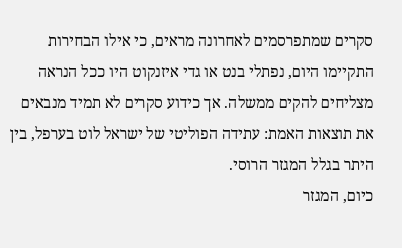סקרים שמתפרסמים לאחרונה מראים, כי אילו הבחירות התקיימו היום, נפתלי בנט או גדי איזנקוט היו ככל הנראה מצליחים להקים ממשלה. אך כידוע סקרים לא תמיד מנבאים את תוצאות האמת: עתידה הפוליטי של ישראל לוט בערפל, בין היתר בגלל המגזר הרוסי.
כיום, המגזר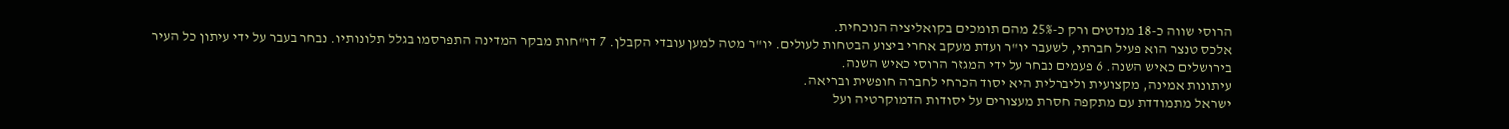הרוסי שווה כ-18 מנדטים ורק כ-25% מהם תומכים בקואליציה הנוכחית.
אלכס טנצר הוא פעיל חברתי, לשעבר יו"ר ועדת מעקב אחרי ביצוע הבטחות לעולים. יו"ר מטה למען עובדי הקבלן. 7 דו"חות מבקר המדינה התפרסמו בגלל תלונותיו. נבחר בעבר על ידי עיתון כל העיר בירושלים כאיש השנה. 6 פעמים נבחר על ידי המגזר הרוסי כאיש השנה.
עיתונות אמינה, מקצועית וליברלית היא יסוד הכרחי לחברה חופשית ובריאה.
ישראל מתמודדת עם מתקפה חסרת מעצורים על יסודות הדמוקרטיה ועל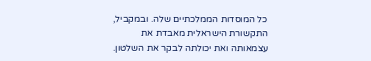כל המוסדות הממלכתיים שלה. ובמקביל, התקשורת הישראלית מאבדת את עצמאותה ואת יכולתה לבקר את השלטון.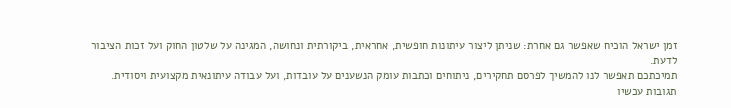זמן ישראל הוכיח שאפשר גם אחרת: שניתן ליצור עיתונות חופשית, אחראית, ביקורתית ונחושה, המגינה על שלטון החוק ועל זכות הציבור לדעת.
תמיכתכם תאפשר לנו להמשיך לפרסם תחקירים, ניתוחים וכתבות עומק הנשענים על עובדות, ועל עבודה עיתונאית מקצועית ויסודית.
תגובות עכשיו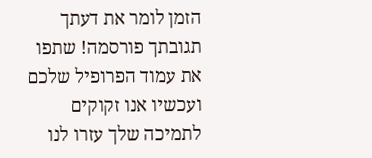הזמן לומר את דעתך
תגובתך פורסמה! שתפו את עמוד הפרופיל שלכם
ועכשיו אנו זקוקים לתמיכה שלך עזרו לנו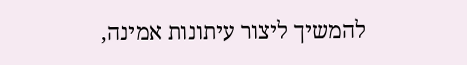להמשיך ליצור עיתונות אמינה,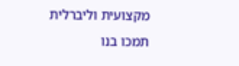מקצועית וליברלית
תמכו בנו